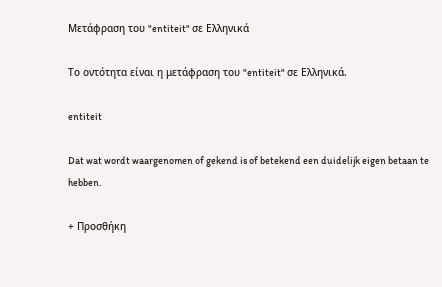Μετάφραση του "entiteit" σε Ελληνικά

Το οντότητα είναι η μετάφραση του "entiteit" σε Ελληνικά.

entiteit

Dat wat wordt waargenomen of gekend is of betekend een duidelijk eigen betaan te hebben.

+ Προσθήκη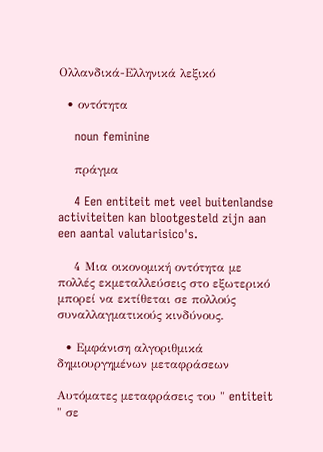Ολλανδικά-Ελληνικά λεξικό

  • οντότητα

    noun feminine

    πράγμα

    4 Een entiteit met veel buitenlandse activiteiten kan blootgesteld zijn aan een aantal valutarisico's.

    4 Μια οικονομική οντότητα με πολλές εκμεταλλεύσεις στο εξωτερικό μπορεί να εκτίθεται σε πολλούς συναλλαγματικούς κινδύνους.

  • Εμφάνιση αλγοριθμικά δημιουργημένων μεταφράσεων

Αυτόματες μεταφράσεις του " entiteit " σε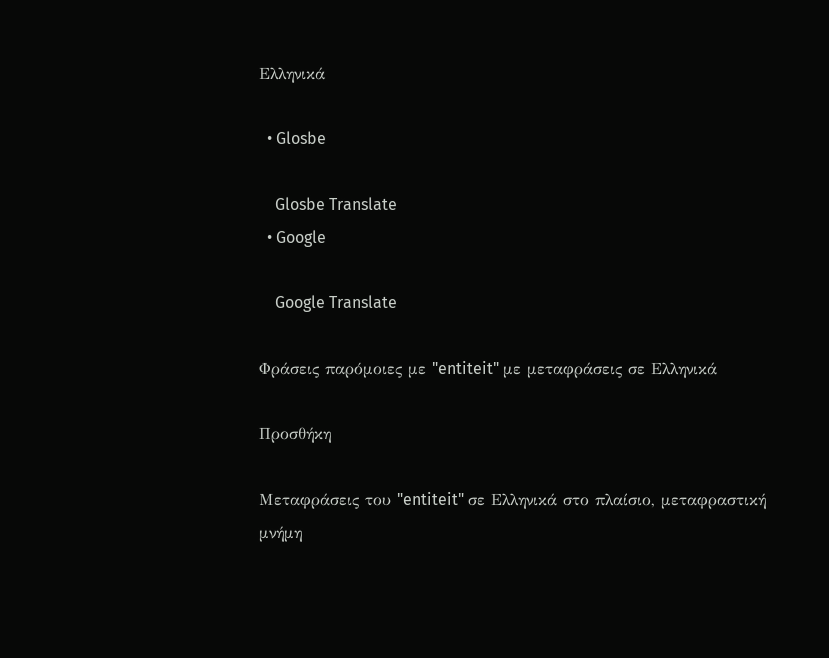Ελληνικά

  • Glosbe

    Glosbe Translate
  • Google

    Google Translate

Φράσεις παρόμοιες με "entiteit" με μεταφράσεις σε Ελληνικά

Προσθήκη

Μεταφράσεις του "entiteit" σε Ελληνικά στο πλαίσιο, μεταφραστική μνήμη